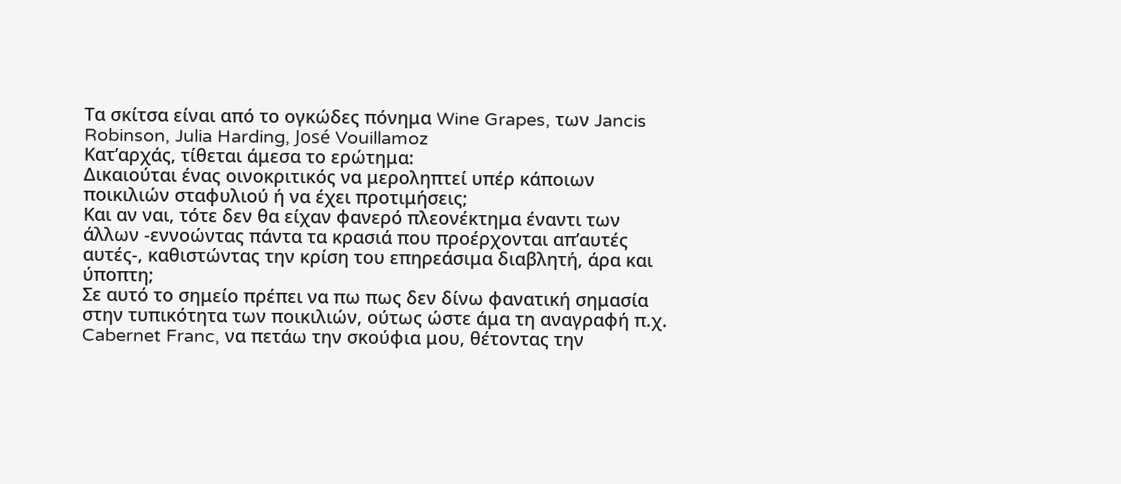Τα σκίτσα είναι από το ογκώδες πόνημα Wine Grapes, των Jancis Robinson, Julia Harding, José Vouillamoz
Κατ’αρχάς, τίθεται άμεσα το ερώτημα:
Δικαιούται ένας οινοκριτικός να μεροληπτεί υπέρ κάποιων ποικιλιών σταφυλιού ή να έχει προτιμήσεις;
Και αν ναι, τότε δεν θα είχαν φανερό πλεονέκτημα έναντι των άλλων -εννοώντας πάντα τα κρασιά που προέρχονται απ’αυτές αυτές-, καθιστώντας την κρίση του επηρεάσιμα διαβλητή, άρα και ύποπτη;
Σε αυτό το σημείο πρέπει να πω πως δεν δίνω φανατική σημασία στην τυπικότητα των ποικιλιών, ούτως ώστε άμα τη αναγραφή π.χ. Cabernet Franc, να πετάω την σκούφια μου, θέτοντας την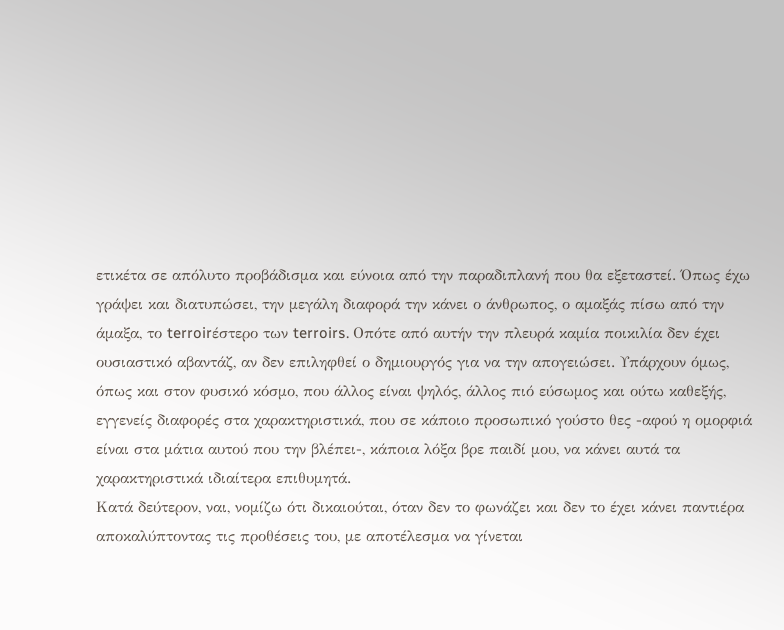ετικέτα σε απόλυτο προβάδισμα και εύνοια από την παραδιπλανή που θα εξεταστεί. Όπως έχω γράψει και διατυπώσει, την μεγάλη διαφορά την κάνει ο άνθρωπος, ο αμαξάς πίσω από την άμαξα, το terroirέστερο των terroirs. Οπότε από αυτήν την πλευρά καμία ποικιλία δεν έχει ουσιαστικό αβαντάζ, αν δεν επιληφθεί ο δημιουργός για να την απογειώσει. Υπάρχουν όμως, όπως και στον φυσικό κόσμο, που άλλος είναι ψηλός, άλλος πιό εύσωμος και ούτω καθεξής, εγγενείς διαφορές στα χαρακτηριστικά, που σε κάποιο προσωπικό γούστο θες -αφού η ομορφιά είναι στα μάτια αυτού που την βλέπει-, κάποια λόξα βρε παιδί μου, να κάνει αυτά τα χαρακτηριστικά ιδιαίτερα επιθυμητά.
Κατά δεύτερον, ναι, νομίζω ότι δικαιούται, όταν δεν το φωνάζει και δεν το έχει κάνει παντιέρα αποκαλύπτοντας τις προθέσεις του, με αποτέλεσμα να γίνεται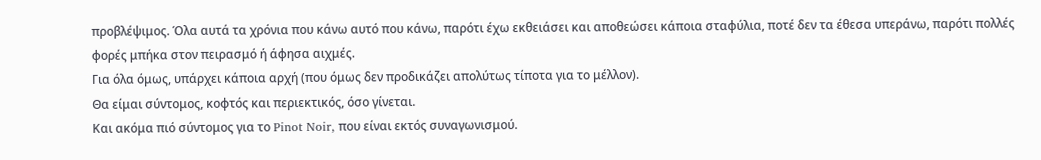προβλέψιμος. Όλα αυτά τα χρόνια που κάνω αυτό που κάνω, παρότι έχω εκθειάσει και αποθεώσει κάποια σταφύλια, ποτέ δεν τα έθεσα υπεράνω, παρότι πολλές φορές μπήκα στον πειρασμό ή άφησα αιχμές.
Για όλα όμως, υπάρχει κάποια αρχή (που όμως δεν προδικάζει απολύτως τίποτα για το μέλλον).
Θα είμαι σύντομος, κοφτός και περιεκτικός, όσο γίνεται.
Και ακόμα πιό σύντομος για το Pinot Noir, που είναι εκτός συναγωνισμού.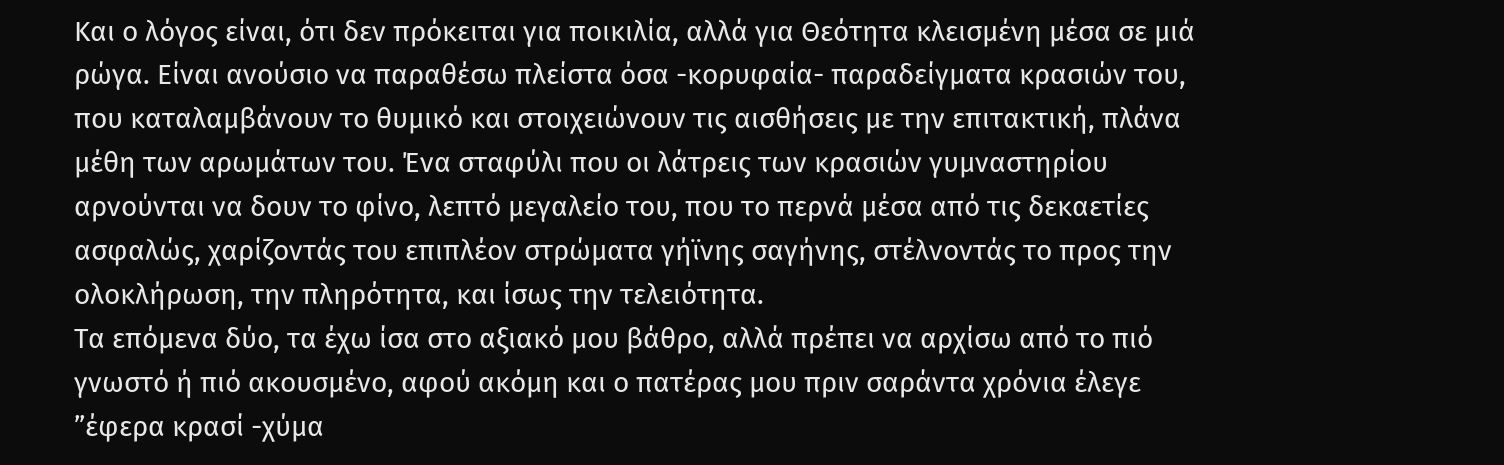Και ο λόγος είναι, ότι δεν πρόκειται για ποικιλία, αλλά για Θεότητα κλεισμένη μέσα σε μιά ρώγα. Είναι ανούσιο να παραθέσω πλείστα όσα -κορυφαία- παραδείγματα κρασιών του, που καταλαμβάνουν το θυμικό και στοιχειώνουν τις αισθήσεις με την επιτακτική, πλάνα μέθη των αρωμάτων του. Ένα σταφύλι που οι λάτρεις των κρασιών γυμναστηρίου αρνούνται να δουν το φίνο, λεπτό μεγαλείο του, που το περνά μέσα από τις δεκαετίες ασφαλώς, χαρίζοντάς του επιπλέον στρώματα γήϊνης σαγήνης, στέλνοντάς το προς την ολοκλήρωση, την πληρότητα, και ίσως την τελειότητα.
Τα επόμενα δύο, τα έχω ίσα στο αξιακό μου βάθρο, αλλά πρέπει να αρχίσω από το πιό γνωστό ή πιό ακουσμένο, αφού ακόμη και ο πατέρας μου πριν σαράντα χρόνια έλεγε ”έφερα κρασί -χύμα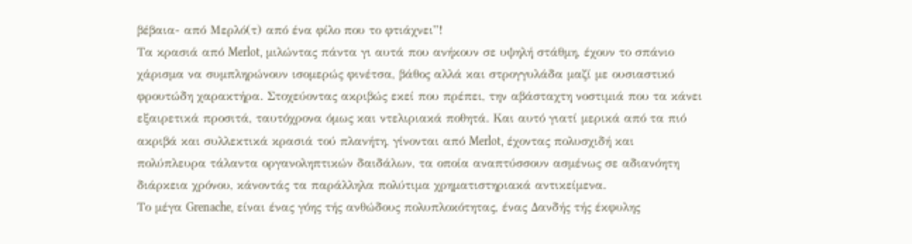βέβαια- από Μερλό(τ) από ένα φίλο που το φτιάχνει”!
Τα κρασιά από Merlot, μιλώντας πάντα γι αυτά που ανήκουν σε υψηλή στάθμη, έχουν το σπάνιο χάρισμα να συμπληρώνουν ισομερώς φινέτσα, βάθος αλλά και στρογγυλάδα μαζί με ουσιαστικό φρουτώδη χαρακτήρα. Στοχεύοντας ακριβώς εκεί που πρέπει, την αβάσταχτη νοστιμιά που τα κάνει εξαιρετικά προσιτά, ταυτόχρονα όμως και ντελιριακά ποθητά. Και αυτό γιατί μερικά από τα πιό ακριβά και συλλεκτικά κρασιά τού πλανήτη, γίνονται από Merlot, έχοντας πολυσχιδή και πολύπλευρα τάλαντα οργανοληπτικών δαιδάλων, τα οποία αναπτύσσουν ασμένως σε αδιανόητη διάρκεια χρόνου, κάνοντάς τα παράλληλα πολύτιμα χρηματιστηριακά αντικείμενα.
Το μέγα Grenache, είναι ένας γόης τής ανθώδους πολυπλοκότητας, ένας Δανδής τής έκφυλης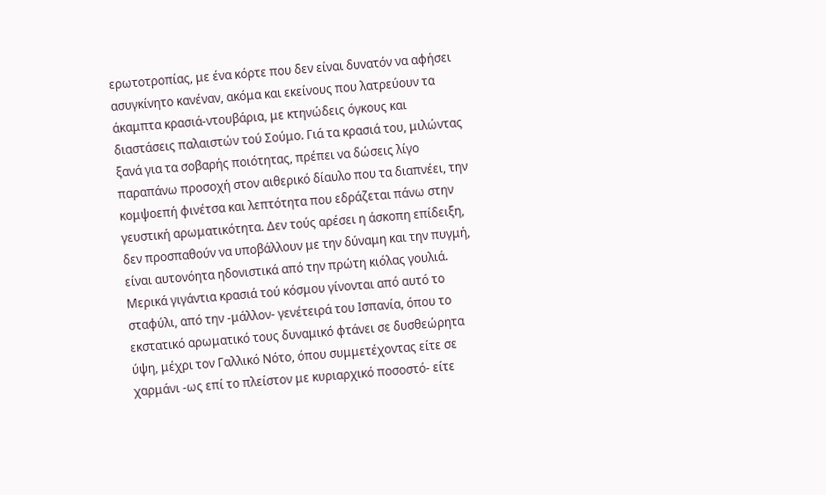ερωτοτροπίας, με ένα κόρτε που δεν είναι δυνατόν να αφήσει ασυγκίνητο κανέναν, ακόμα και εκείνους που λατρεύουν τα άκαμπτα κρασιά-ντουβάρια, με κτηνώδεις όγκους και διαστάσεις παλαιστών τού Σούμο. Γιά τα κρασιά του, μιλώντας ξανά για τα σοβαρής ποιότητας, πρέπει να δώσεις λίγο παραπάνω προσοχή στον αιθερικό δίαυλο που τα διαπνέει, την κομψοεπή φινέτσα και λεπτότητα που εδράζεται πάνω στην γευστική αρωματικότητα. Δεν τούς αρέσει η άσκοπη επίδειξη, δεν προσπαθούν να υποβάλλουν με την δύναμη και την πυγμή, είναι αυτονόητα ηδονιστικά από την πρώτη κιόλας γουλιά. Μερικά γιγάντια κρασιά τού κόσμου γίνονται από αυτό το σταφύλι, από την -μάλλον- γενέτειρά του Ισπανία, όπου το εκστατικό αρωματικό τους δυναμικό φτάνει σε δυσθεώρητα ύψη, μέχρι τον Γαλλικό Νότο, όπου συμμετέχοντας είτε σε χαρμάνι -ως επί το πλείστον με κυριαρχικό ποσοστό- είτε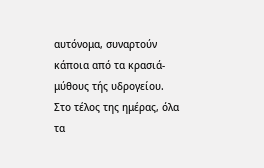αυτόνομα, συναρτούν κάποια από τα κρασιά-μύθους τής υδρογείου.
Στο τέλος της ημέρας, όλα τα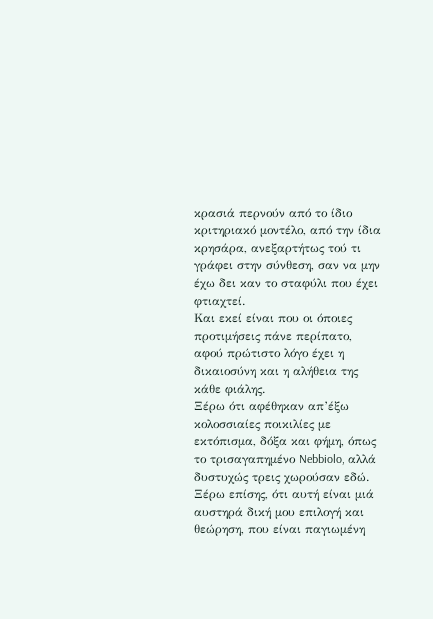κρασιά περνούν από το ίδιο κριτηριακό μοντέλο, από την ίδια κρησάρα, ανεξαρτήτως τού τι γράφει στην σύνθεση, σαν να μην έχω δει καν το σταφύλι που έχει φτιαχτεί.
Και εκεί είναι που οι όποιες προτιμήσεις πάνε περίπατο, αφού πρώτιστο λόγο έχει η δικαιοσύνη και η αλήθεια της κάθε φιάλης.
Ξέρω ότι αφέθηκαν απ’έξω κολοσσιαίες ποικιλίες με εκτόπισμα, δόξα και φήμη, όπως το τρισαγαπημένο Nebbiolo, αλλά δυστυχώς τρεις χωρούσαν εδώ.
Ξέρω επίσης, ότι αυτή είναι μιά αυστηρά δική μου επιλογή και θεώρηση, που είναι παγιωμένη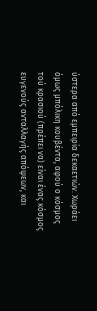ύστερα από εμπειρία δεκαετιών. Χωράει όμως μπόλικη κουβέντα, αφού ο κόσμος τού κρασιού (πρέπει να) είναι ένας κόσμος ευγενούς ανταλλαγής απόψεων, και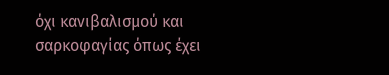όχι κανιβαλισμού και σαρκοφαγίας όπως έχει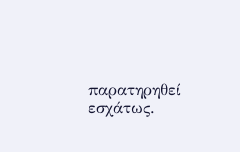παρατηρηθεί εσχάτως.